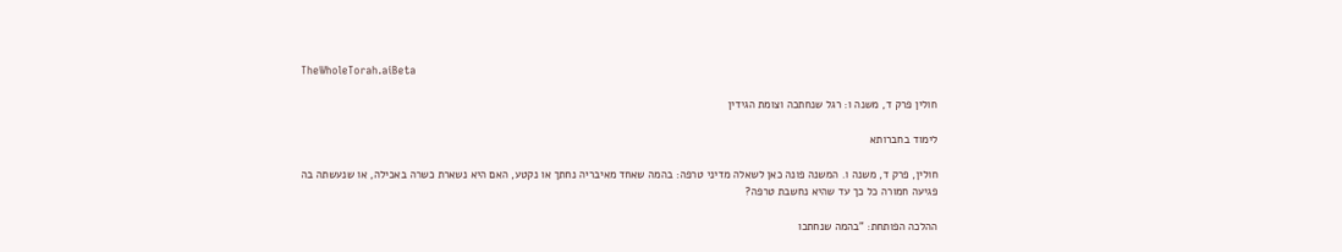TheWholeTorah.aiBeta

חולין פרק ד, משנה ו: רגל שנחתכה וצומת הגידין

לימוד בחברותא

חולין, פרק ד, משנה ו. המשנה פונה כאן לשאלה מדיני טרפה: בהמה שאחד מאיבריה נחתך או נקטע, האם היא נשארת כשרה באכילה, או שנעשתה בה פגיעה חמורה כל כך עד שהיא נחשבת טרפה?

ההלכה הפותחת: "בהמה שנחתכו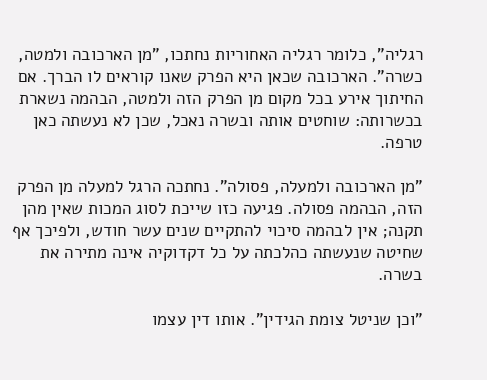רגליה", כלומר רגליה האחוריות נחתכו, "מן הארכובה ולמטה, כשרה". הארכובה שכאן היא הפרק שאנו קוראים לו הברך. אם החיתוך אירע בכל מקום מן הפרק הזה ולמטה, הבהמה נשארת בכשרותה: שוחטים אותה ובשרה נאכל, שכן לא נעשתה כאן טרפה.

"מן הארכובה ולמעלה, פסולה". נחתכה הרגל למעלה מן הפרק הזה, הבהמה פסולה. פגיעה כזו שייכת לסוג המכות שאין מהן תקנה; אין לבהמה סיכוי להתקיים שנים עשר חודש, ולפיכך אף שחיטה שנעשתה כהלכתה על כל דקדוקיה אינה מתירה את בשרה.

"וכן שניטל צומת הגידין". אותו דין עצמו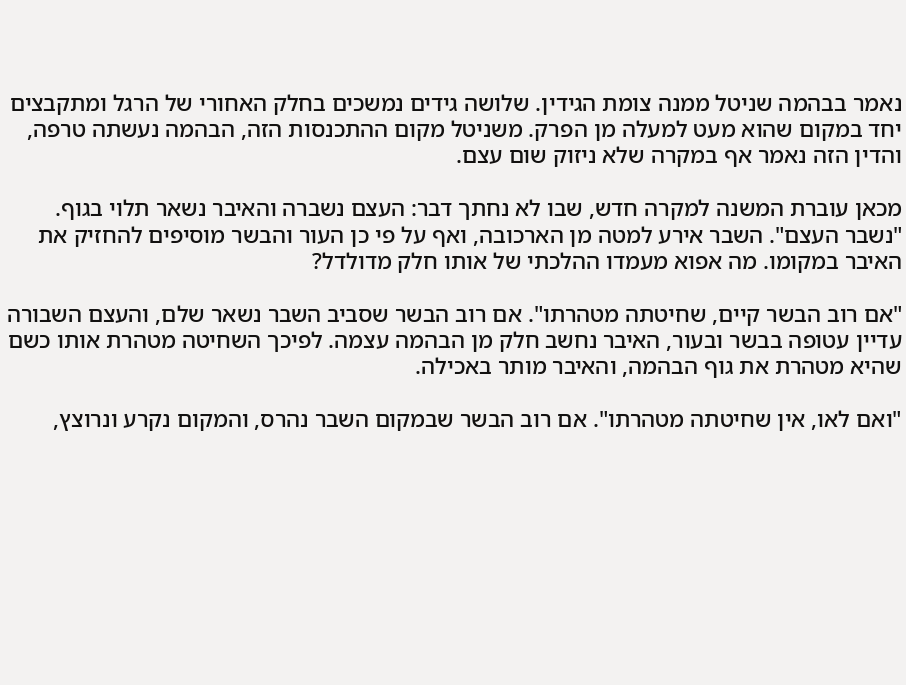נאמר בבהמה שניטל ממנה צומת הגידין. שלושה גידים נמשכים בחלק האחורי של הרגל ומתקבצים יחד במקום שהוא מעט למעלה מן הפרק. משניטל מקום ההתכנסות הזה, הבהמה נעשתה טרפה, והדין הזה נאמר אף במקרה שלא ניזוק שום עצם.

מכאן עוברת המשנה למקרה חדש, שבו לא נחתך דבר: העצם נשברה והאיבר נשאר תלוי בגוף. "נשבר העצם". השבר אירע למטה מן הארכובה, ואף על פי כן העור והבשר מוסיפים להחזיק את האיבר במקומו. מה אפוא מעמדו ההלכתי של אותו חלק מדולדל?

"אם רוב הבשר קיים, שחיטתה מטהרתו". אם רוב הבשר שסביב השבר נשאר שלם, והעצם השבורה עדיין עטופה בבשר ובעור, האיבר נחשב חלק מן הבהמה עצמה. לפיכך השחיטה מטהרת אותו כשם שהיא מטהרת את גוף הבהמה, והאיבר מותר באכילה.

"ואם לאו, אין שחיטתה מטהרתו". אם רוב הבשר שבמקום השבר נהרס, והמקום נקרע ונרוצץ,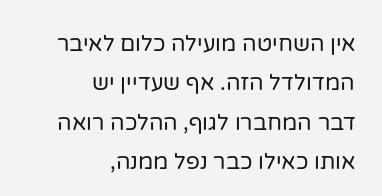אין השחיטה מועילה כלום לאיבר המדולדל הזה. אף שעדיין יש דבר המחברו לגוף, ההלכה רואה אותו כאילו כבר נפל ממנה,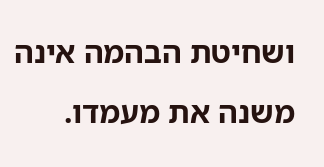ושחיטת הבהמה אינה משנה את מעמדו.